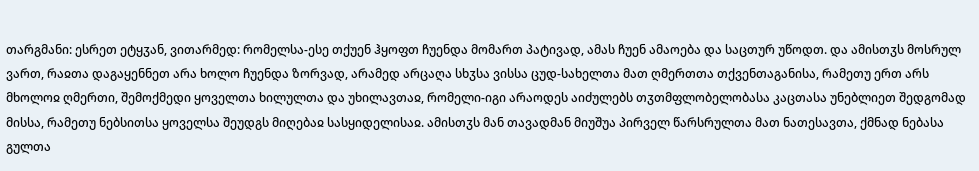თარგმანი: ესრეთ ეტყჳან, ვითარმედ: რომელსა-ესე თქუენ ჰყოფთ ჩუენდა მომართ პატივად, ამას ჩუენ ამაოება და საცთურ უწოდთ. და ამისთჳს მოსრულ ვართ, რაჲთა დაგაყენნეთ არა ხოლო ჩუენდა ზორვად, არამედ არცაღა სხჳსა ვისსა ცუდ-სახელთა მათ ღმერთთა თქვენთაგანისა, რამეთუ ერთ არს მხოლოჲ ღმერთი, შემოქმედი ყოველთა ხილულთა და უხილავთაჲ, რომელი-იგი არაოდეს აიძულებს თჳთმფლობელობასა კაცთასა უნებლიეთ შედგომად მისსა, რამეთუ ნებსითსა ყოველსა შეუდგს მიღებაჲ სასყიდელისაჲ. ამისთჳს მან თავადმან მიუშუა პირველ წარსრულთა მათ ნათესავთა, ქმნად ნებასა გულთა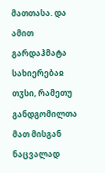მათთასა. და ამით გარდაჰმატა სახიერებაჲ თჳსი, რამეთუ განდგომილთა მათ მისგან ნაცვალად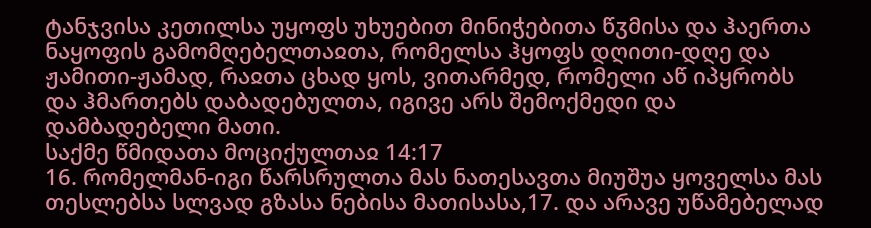ტანჯვისა კეთილსა უყოფს უხუებით მინიჭებითა წჳმისა და ჰაერთა ნაყოფის გამომღებელთაჲთა, რომელსა ჰყოფს დღითი-დღე და ჟამითი-ჟამად, რაჲთა ცხად ყოს, ვითარმედ, რომელი აწ იპყრობს და ჰმართებს დაბადებულთა, იგივე არს შემოქმედი და დამბადებელი მათი.
საქმე წმიდათა მოციქულთაჲ 14:17
16. რომელმან-იგი წარსრულთა მას ნათესავთა მიუშუა ყოველსა მას თესლებსა სლვად გზასა ნებისა მათისასა,17. და არავე უწამებელად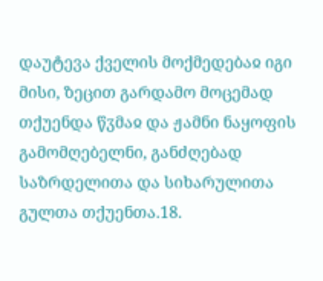დაუტევა ქველის მოქმედებაჲ იგი მისი, ზეცით გარდამო მოცემად თქუენდა წჳმაჲ და ჟამნი ნაყოფის გამომღებელნი, განძღებად საზრდელითა და სიხარულითა გულთა თქუენთა.18.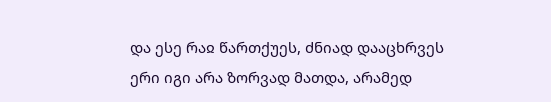და ესე რაჲ წართქუეს, ძნიად დააცხრვეს ერი იგი არა ზორვად მათდა, არამედ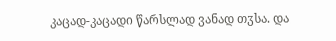კაცად-კაცადი წარსლად ვანად თჳსა. და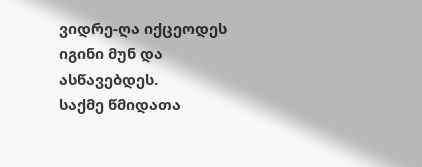ვიდრე-ღა იქცეოდეს იგინი მუნ და ასწავებდეს.
საქმე წმიდათა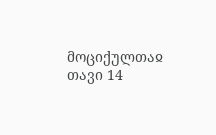მოციქულთაჲ თავი 14